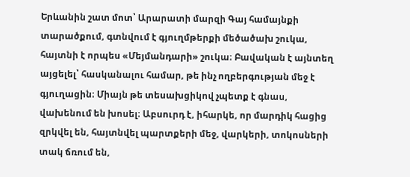Երևանին շատ մոտ՝ Արարատի մարզի Գայ համայնքի տարածքում, գտնվում է գյուղմթերքի մեծածախ շուկա, հայտնի է որպես «Մեյմանդարի» շուկա։ Բավական է այնտեղ այցելել՝ հասկանալու համար, թե ինչ ողբերգության մեջ է գյուղացին։ Միայն թե տեսախցիկով չպետք է գնաս, վախենում են խոսել։ Աբսուրդ է, իհարկե, որ մարդիկ հացից զրկվել են, հայտնվել պարտքերի մեջ, վարկերի, տոկոսների տակ ճռում են,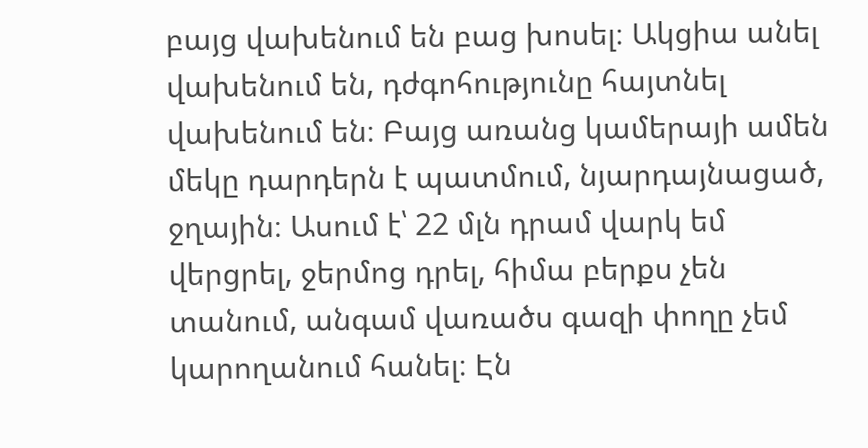բայց վախենում են բաց խոսել։ Ակցիա անել վախենում են, դժգոհությունը հայտնել վախենում են։ Բայց առանց կամերայի ամեն մեկը դարդերն է պատմում, նյարդայնացած, ջղային։ Ասում է՝ 22 մլն դրամ վարկ եմ վերցրել, ջերմոց դրել, հիմա բերքս չեն տանում, անգամ վառածս գազի փողը չեմ կարողանում հանել։ Էն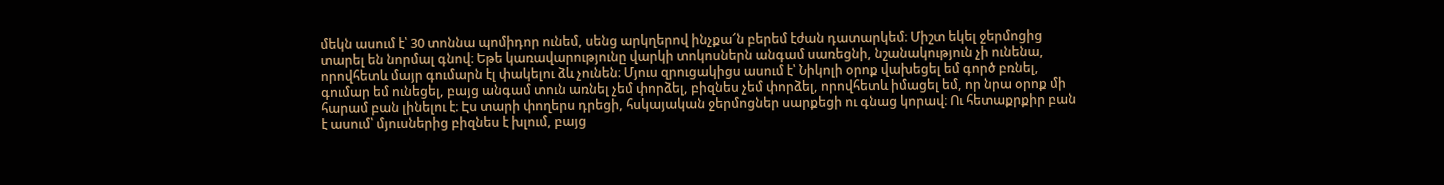մեկն ասում է՝ 30 տոննա պոմիդոր ունեմ, սենց արկղերով ինչքա՜ն բերեմ էժան դատարկեմ։ Միշտ եկել ջերմոցից տարել են նորմալ գնով։ Եթե կառավարությունը վարկի տոկոսներն անգամ սառեցնի, նշանակություն չի ունենա, որովհետև մայր գումարն էլ փակելու ձև չունեն։ Մյուս զրուցակիցս ասում է՝ Նիկոլի օրոք վախեցել եմ գործ բռնել, գումար եմ ունեցել, բայց անգամ տուն առնել չեմ փորձել, բիզնես չեմ փորձել, որովհետև իմացել եմ, որ նրա օրոք մի հարամ բան լինելու է։ Էս տարի փողերս դրեցի, հսկայական ջերմոցներ սարքեցի ու գնաց կորավ։ Ու հետաքրքիր բան է ասում՝ մյուսներից բիզնես է խլում, բայց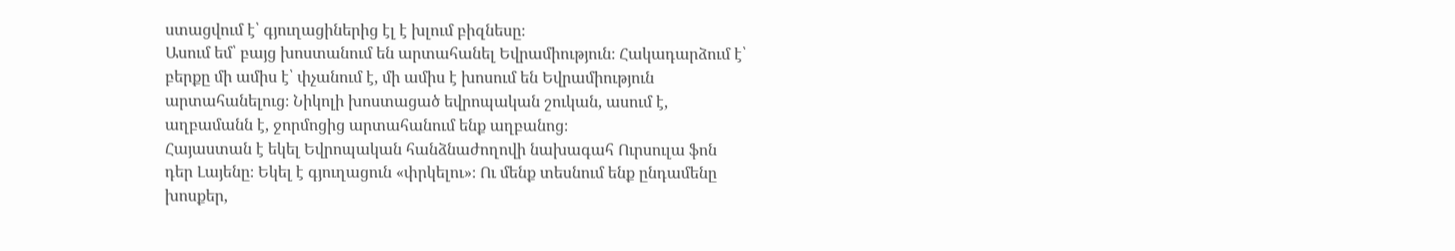ստացվում է՝ գյուղացիներից էլ է խլում բիզնեսը։
Ասում եմ՝ բայց խոստանում են արտահանել Եվրամիություն։ Հակադարձում է՝ բերքը մի ամիս է՝ փչանում է, մի ամիս է խոսում են Եվրամիություն արտահանելուց։ Նիկոլի խոստացած եվրոպական շուկան, ասում է, աղբամանն է, ջորմոցից արտահանում ենք աղբանոց։
Հայաստան է եկել Եվրոպական հանձնաժողովի նախագահ Ուրսուլա ֆոն դեր Լայենը։ Եկել է գյուղացուն «փրկելու»։ Ու մենք տեսնում ենք ընդամենը խոսքեր,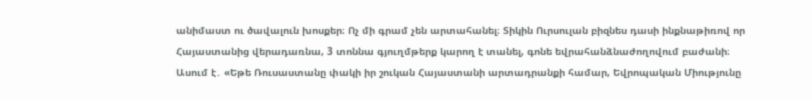անիմաստ ու ծավալուն խոսքեր։ Ոչ մի գրամ չեն արտահանել։ Տիկին Ուրսուլան բիզնես դասի ինքնաթիռով որ Հայաստանից վերադառնա, 3 տոննա գյուղմթերք կարող է տանել, գոնե եվրահանձնաժողովում բաժանի։ Ասում է․ «Եթե Ռուսաստանը փակի իր շուկան Հայաստանի արտադրանքի համար, Եվրոպական Միությունը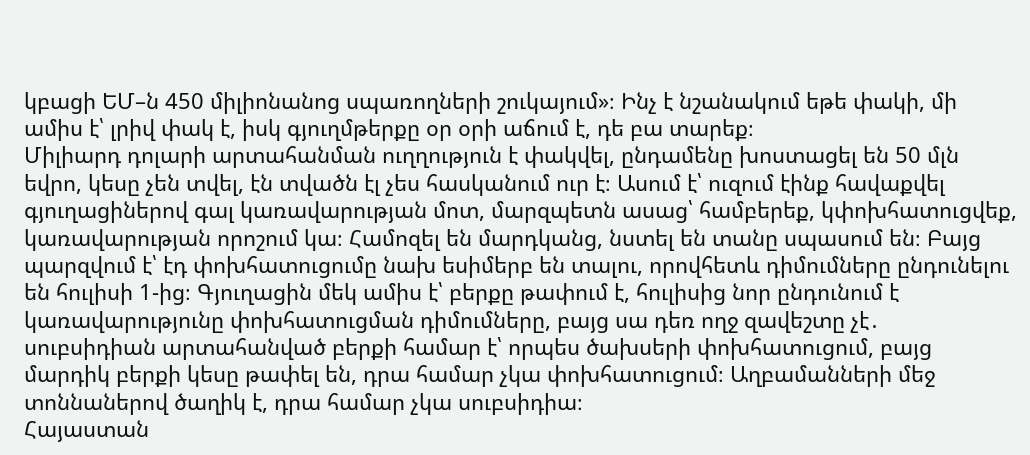կբացի ԵՄ–ն 450 միլիոնանոց սպառողների շուկայում»։ Ինչ է նշանակում եթե փակի, մի ամիս է՝ լրիվ փակ է, իսկ գյուղմթերքը օր օրի աճում է, դե բա տարեք։
Միլիարդ դոլարի արտահանման ուղղություն է փակվել, ընդամենը խոստացել են 50 մլն եվրո, կեսը չեն տվել, էն տվածն էլ չես հասկանում ուր է։ Ասում է՝ ուզում էինք հավաքվել գյուղացիներով գալ կառավարության մոտ, մարզպետն ասաց՝ համբերեք, կփոխհատուցվեք, կառավարության որոշում կա։ Համոզել են մարդկանց, նստել են տանը սպասում են։ Բայց պարզվում է՝ էդ փոխհատուցումը նախ եսիմերբ են տալու, որովհետև դիմումները ընդունելու են հուլիսի 1-ից։ Գյուղացին մեկ ամիս է՝ բերքը թափում է, հուլիսից նոր ընդունում է կառավարությունը փոխհատուցման դիմումները, բայց սա դեռ ողջ զավեշտը չէ․ սուբսիդիան արտահանված բերքի համար է՝ որպես ծախսերի փոխհատուցում, բայց մարդիկ բերքի կեսը թափել են, դրա համար չկա փոխհատուցում։ Աղբամանների մեջ տոննաներով ծաղիկ է, դրա համար չկա սուբսիդիա։
Հայաստան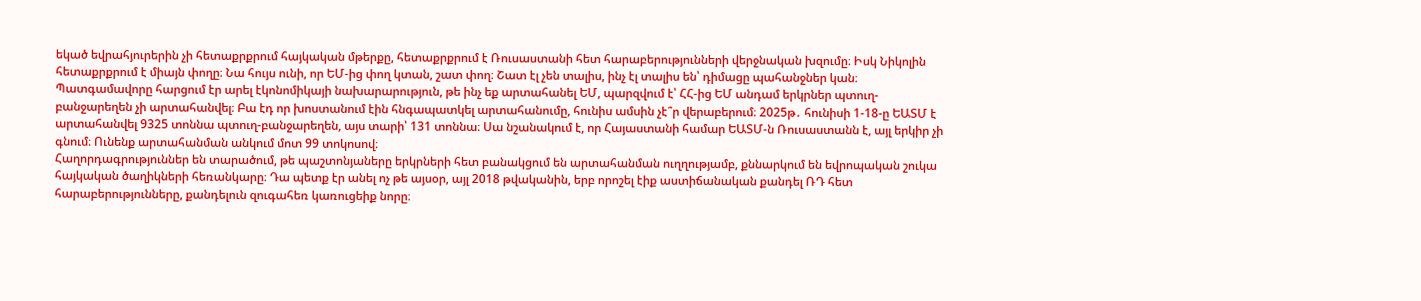եկած եվրահյուրերին չի հետաքրքրում հայկական մթերքը, հետաքրքրում է Ռուսաստանի հետ հարաբերությունների վերջնական խզումը։ Իսկ Նիկոլին հետաքրքրում է միայն փողը։ Նա հույս ունի, որ ԵՄ-ից փող կտան, շատ փող։ Շատ էլ չեն տալիս, ինչ էլ տալիս են՝ դիմացը պահանջներ կան։ Պատգամավորը հարցում էր արել էկոնոմիկայի նախարարություն, թե ինչ եք արտահանել ԵՄ, պարզվում է՝ ՀՀ-ից ԵՄ անդամ երկրներ պտուղ-բանջարեղեն չի արտահանվել։ Բա էդ որ խոստանում էին հնգապատկել արտահանումը, հունիս ամսին չէ՞ր վերաբերում։ 2025թ․ հունիսի 1-18-ը ԵԱՏՄ է արտահանվել 9325 տոննա պտուղ-բանջարեղեն, այս տարի՝ 131 տոննա։ Սա նշանակում է, որ Հայաստանի համար ԵԱՏՄ-ն Ռուսաստանն է, այլ երկիր չի գնում։ Ունենք արտահանման անկում մոտ 99 տոկոսով։
Հաղորդագրություններ են տարածում, թե պաշտոնյաները երկրների հետ բանակցում են արտահանման ուղղությամբ, քննարկում են եվրոպական շուկա հայկական ծաղիկների հեռանկարը։ Դա պետք էր անել ոչ թե այսօր, այլ 2018 թվականին, երբ որոշել էիք աստիճանական քանդել ՌԴ հետ հարաբերությունները, քանդելուն զուգահեռ կառուցեիք նորը։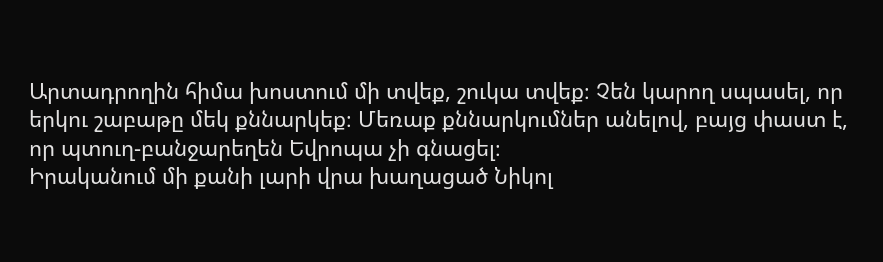Արտադրողին հիմա խոստում մի տվեք, շուկա տվեք։ Չեն կարող սպասել, որ երկու շաբաթը մեկ քննարկեք։ Մեռաք քննարկումներ անելով, բայց փաստ է, որ պտուղ-բանջարեղեն Եվրոպա չի գնացել։
Իրականում մի քանի լարի վրա խաղացած Նիկոլ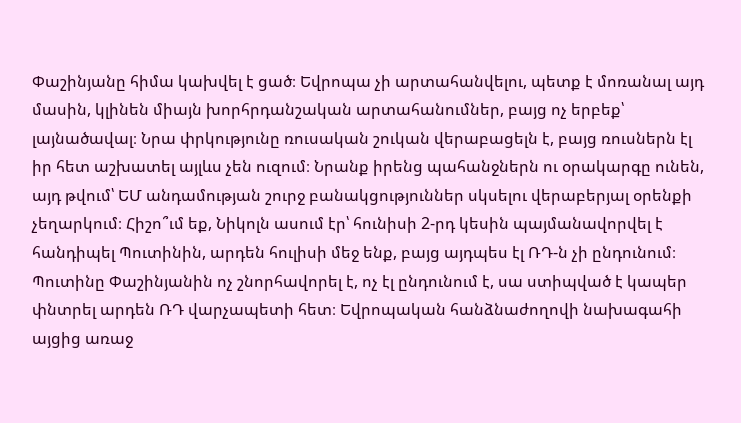Փաշինյանը հիմա կախվել է ցած։ Եվրոպա չի արտահանվելու, պետք է մոռանալ այդ մասին, կլինեն միայն խորհրդանշական արտահանումներ, բայց ոչ երբեք՝ լայնածավալ։ Նրա փրկությունը ռուսական շուկան վերաբացելն է, բայց ռուսներն էլ իր հետ աշխատել այլևս չեն ուզում։ Նրանք իրենց պահանջներն ու օրակարգը ունեն, այդ թվում՝ ԵՄ անդամության շուրջ բանակցություններ սկսելու վերաբերյալ օրենքի չեղարկում։ Հիշո՞ւմ եք, Նիկոլն ասում էր՝ հունիսի 2-րդ կեսին պայմանավորվել է հանդիպել Պուտինին, արդեն հուլիսի մեջ ենք, բայց այդպես էլ ՌԴ-ն չի ընդունում։ Պուտինը Փաշինյանին ոչ շնորհավորել է, ոչ էլ ընդունում է, սա ստիպված է կապեր փնտրել արդեն ՌԴ վարչապետի հետ։ Եվրոպական հանձնաժողովի նախագահի այցից առաջ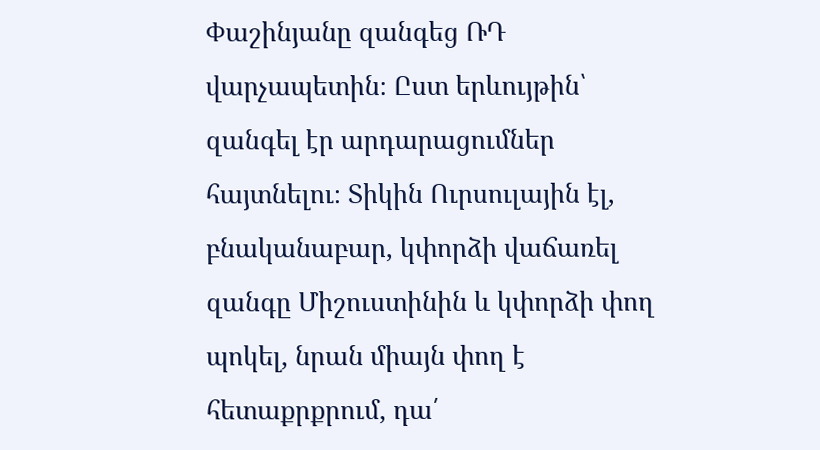Փաշինյանը զանգեց ՌԴ վարչապետին։ Ըստ երևույթին՝ զանգել էր արդարացումներ հայտնելու։ Տիկին Ուրսուլային էլ, բնականաբար, կփորձի վաճառել զանգը Միշուստինին և կփորձի փող պոկել, նրան միայն փող է հետաքրքրում, դա՛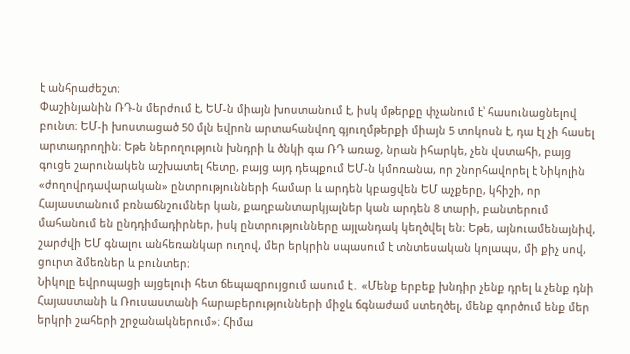է անհրաժեշտ։
Փաշինյանին ՌԴ-ն մերժում է, ԵՄ-ն միայն խոստանում է, իսկ մթերքը փչանում է՝ հասունացնելով բունտ։ ԵՄ-ի խոստացած 50 մլն եվրոն արտահանվող գյուղմթերքի միայն 5 տոկոսն է, դա էլ չի հասել արտադրողին։ Եթե ներողություն խնդրի և ծնկի գա ՌԴ առաջ, նրան իհարկե, չեն վստահի, բայց գուցե շարունակեն աշխատել հետը, բայց այդ դեպքում ԵՄ-ն կմոռանա, որ շնորհավորել է Նիկոլին «ժողովրդավարական» ընտրությունների համար և արդեն կբացվեն ԵՄ աչքերը, կհիշի, որ Հայաստանում բռնաճնշումներ կան, քաղբանտարկյալներ կան արդեն 8 տարի, բանտերում մահանում են ընդդիմադիրներ, իսկ ընտրությունները այլանդակ կեղծվել են։ Եթե, այնուամենայնիվ, շարժվի ԵՄ գնալու անհեռանկար ուղով, մեր երկրին սպասում է տնտեսական կոլապս, մի քիչ սով, ցուրտ ձմեռներ և բունտեր։
Նիկոլը եվրոպացի այցելուի հետ ճեպազրույցում ասում է․ «Մենք երբեք խնդիր չենք դրել և չենք դնի Հայաստանի և Ռուսաստանի հարաբերությունների միջև ճգնաժամ ստեղծել, մենք գործում ենք մեր երկրի շահերի շրջանակներում»։ Հիմա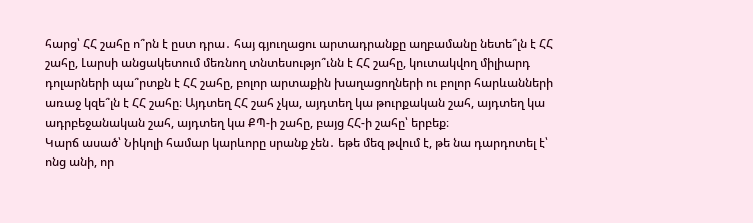հարց՝ ՀՀ շահը ո՞րն է ըստ դրա․ հայ գյուղացու արտադրանքը աղբամանը նետե՞լն է ՀՀ շահը, Լարսի անցակետում մեռնող տնտեսությո՞ւնն է ՀՀ շահը, կուտակվող միլիարդ դոլարների պա՞րտքն է ՀՀ շահը, բոլոր արտաքին խաղացողների ու բոլոր հարևանների առաջ կզե՞լն է ՀՀ շահը։ Այդտեղ ՀՀ շահ չկա, այդտեղ կա թուրքական շահ, այդտեղ կա ադրբեջանական շահ, այդտեղ կա ՔՊ-ի շահը, բայց ՀՀ-ի շահը՝ երբեք։
Կարճ ասած՝ Նիկոլի համար կարևորը սրանք չեն․ եթե մեզ թվում է, թե նա դարդոտել է՝ ոնց անի, որ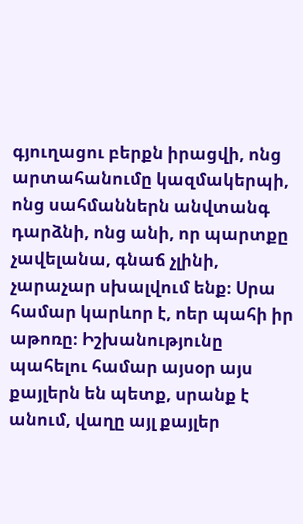գյուղացու բերքն իրացվի, ոնց արտահանումը կազմակերպի, ոնց սահմաններն անվտանգ դարձնի, ոնց անի, որ պարտքը չավելանա, գնաճ չլինի, չարաչար սխալվում ենք։ Սրա համար կարևոր է, ոեր պահի իր աթոռը։ Իշխանությունը պահելու համար այսօր այս քայլերն են պետք, սրանք է անում, վաղը այլ քայլեր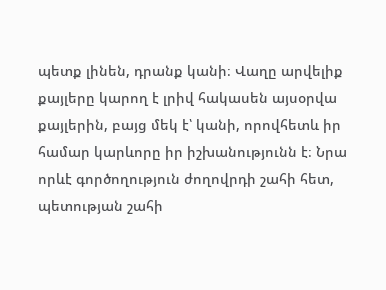պետք լինեն, դրանք կանի։ Վաղը արվելիք քայլերը կարող է լրիվ հակասեն այսօրվա քայլերին, բայց մեկ է՝ կանի, որովհետև իր համար կարևորը իր իշխանությունն է։ Նրա որևէ գործողություն ժողովրդի շահի հետ, պետության շահի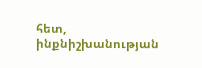հետ, ինքնիշխանության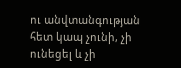ու անվտանգության հետ կապ չունի, չի ունեցել և չի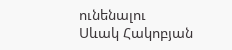ունենալու
Սևակ Հակոբյան